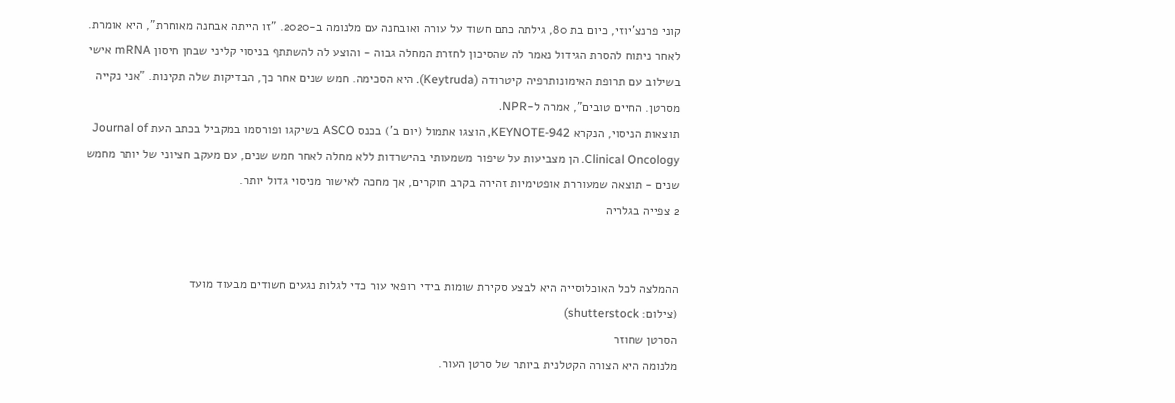קוני פרנצ'יוזי, כיום בת 80, גילתה כתם חשוד על עורה ואובחנה עם מלנומה ב-2020. "זו הייתה אבחנה מאוחרת", היא אומרת. לאחר ניתוח להסרת הגידול נאמר לה שהסיכון לחזרת המחלה גבוה - והוצע לה להשתתף בניסוי קליני שבחן חיסון mRNA אישי בשילוב עם תרופת האימונותרפיה קיטרודה (Keytruda). היא הסכימה. חמש שנים אחר כך, הבדיקות שלה תקינות. "אני נקייה מסרטן. החיים טובים", אמרה ל-NPR.
תוצאות הניסוי, הנקרא KEYNOTE-942, הוצגו אתמול (יום ב') בכנס ASCO בשיקגו ופורסמו במקביל בכתב העת Journal of Clinical Oncology. הן מצביעות על שיפור משמעותי בהישרדות ללא מחלה לאחר חמש שנים, עם מעקב חציוני של יותר מחמש שנים - תוצאה שמעוררת אופטימיות זהירה בקרב חוקרים, אך מחכה לאישור מניסוי גדול יותר.
2 צפייה בגלריה


ההמלצה לכל האוכלוסייה היא לבצע סקירת שומות בידי רופאי עור כדי לגלות נגעים חשודים מבעוד מועד
(צילום: shutterstock)
הסרטן שחוזר
מלנומה היא הצורה הקטלנית ביותר של סרטן העור.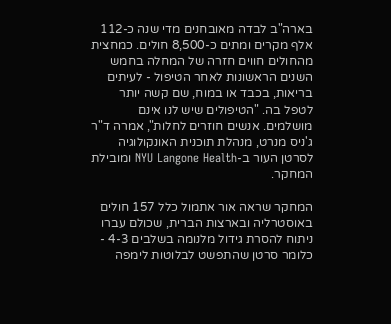בארה"ב לבדה מאובחנים מדי שנה כ-112 אלף מקרים ומתים כ-8,500 חולים. כמחצית מהחולים חווים חזרה של המחלה בחמש השנים הראשונות לאחר הטיפול - לעיתים בריאות, בכבד או במוח, שם קשה יותר לטפל בה. "הטיפולים שיש לנו אינם מושלמים. אנשים חוזרים לחלות", אמרה ד"ר ג'ניס מנרט, מנהלת תוכנית האונקולוגיה לסרטן העור ב-NYU Langone Health ומובילת המחקר.

המחקר שראה אור אתמול כלל 157 חולים באוסטרליה ובארצות הברית, שכולם עברו ניתוח להסרת גידול מלנומה בשלבים 4-3 - כלומר סרטן שהתפשט לבלוטות לימפה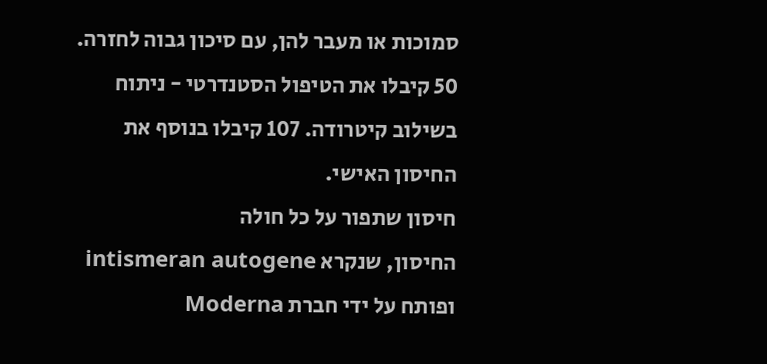סמוכות או מעבר להן, עם סיכון גבוה לחזרה. 50 קיבלו את הטיפול הסטנדרטי - ניתוח בשילוב קיטרודה. 107 קיבלו בנוסף את החיסון האישי.
חיסון שתפור על כל חולה
החיסון, שנקרא intismeran autogene ופותח על ידי חברת Moderna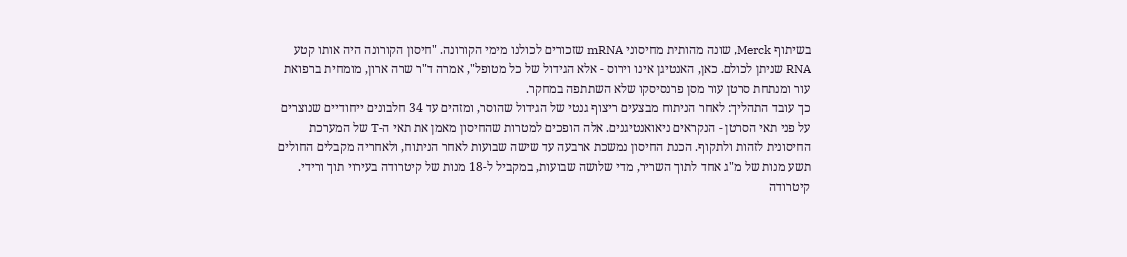בשיתוף Merck, שונה מהותית מחיסוני mRNA שזכורים לכולנו מימי הקורונה. "חיסון הקורונה היה אותו קטע RNA שניתן לכולם. כאן, האנטיגן אינו וירוס - אלא הגידול של כל מטופל", אמרה ד"ר שרה ארון, מומחית ברפואת עור ומנתחת סרטן עור מסן פרנסיסקו שלא השתתפה במחקר.
כך עובד התהליך: לאחר הניתוח מבצעים ריצוף גנטי של הגידול שהוסר, ומזהים עד 34 חלבונים ייחודיים שנוצרים על פני תאי הסרטן - הנקראים ניאואנטיגנים. אלה הופכים למטרות שהחיסון מאמן את תאי ה-T של המערכת החיסונית לזהות ולתקוף. הכנת החיסון נמשכת ארבעה עד שישה שבועות לאחר הניתוח, ולאחריה מקבלים החולים תשע מנות של מ"ג אחד לתוך השריר, מדי שלושה שבועות, במקביל ל-18 מנות של קיטרודה בעירוי תוך ורידי.
קיטרודה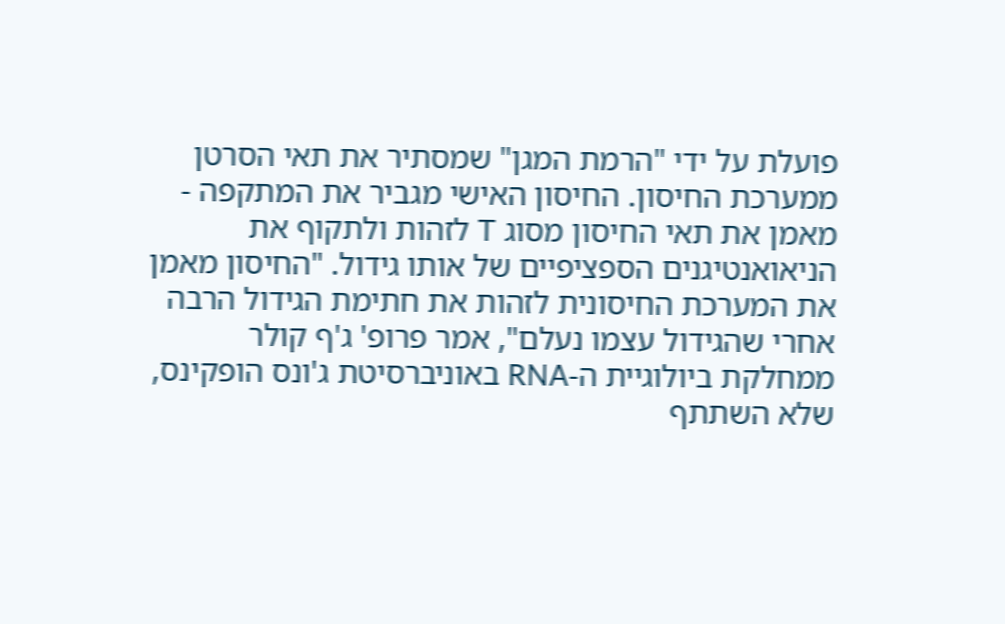פועלת על ידי "הרמת המגן" שמסתיר את תאי הסרטן ממערכת החיסון. החיסון האישי מגביר את המתקפה - מאמן את תאי החיסון מסוג T לזהות ולתקוף את הניאואנטיגנים הספציפיים של אותו גידול. "החיסון מאמן את המערכת החיסונית לזהות את חתימת הגידול הרבה אחרי שהגידול עצמו נעלם", אמר פרופ' ג'ף קולר ממחלקת ביולוגיית ה-RNA באוניברסיטת ג'ונס הופקינס, שלא השתתף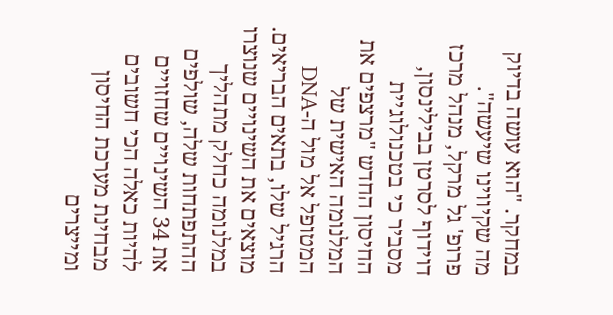במחקר. "הוא עושה בדיוק מה שקיווינו שיעשה".
פרופ' גל מרקל, מנהל מרכז דוידוף לסרטן בבילינסון, מסביר כי בטכנולוגיית החיסון החדש "מרצפים את המלנומה האישית של המטופל אל מול ה-DNA הרגיל שלו, בתאים הבריאים. מוצאים את השינויים שנוצרו במלנומה כחלק מתהליך ההתפתחות שלה, שולפים את 34 השינויים שחזויים להיות כאלה הכי חשובים מבחינת מערכת החיסון ומייצרים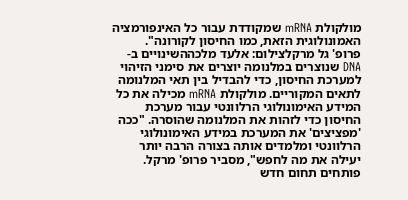מולקולת mRNA שמקודדת עבור כל האינפורמציה האמונולוגית הזאת, כמו החיסון לקורונה".
פרופ' גל מרקלצילום: אלעד מלכההשינויים ב-DNA שנוצרים במלנומה יוצרים את סימני הזיהוי למערכת החיסון, כדי להבדיל בין תאי המלנומה לתאים המקוריים. מולקולת mRNA מכילה את כל המידע האימונולוגי הרלוונטי עבור מערכת החיסון כדי לזהות את המלנומה שהוסרה. "ככה 'מפציצים' את המערכת במידע האימונולוגי הרלוונטי ומלמדים אותה בצורה הרבה יותר יעילה את מה לחפש", מסביר פרופ' מרקל.
פותחים תחום חדש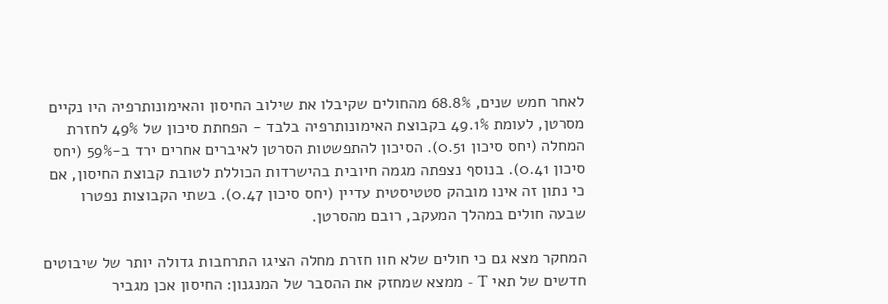לאחר חמש שנים, 68.8% מהחולים שקיבלו את שילוב החיסון והאימונותרפיה היו נקיים מסרטן, לעומת 49.1% בקבוצת האימונותרפיה בלבד - הפחתת סיכון של 49% לחזרת המחלה (יחס סיכון 0.51). הסיכון להתפשטות הסרטן לאיברים אחרים ירד ב-59% (יחס סיכון 0.41). בנוסף נצפתה מגמה חיובית בהישרדות הכוללת לטובת קבוצת החיסון, אם כי נתון זה אינו מובהק סטטיסטית עדיין (יחס סיכון 0.47). בשתי הקבוצות נפטרו שבעה חולים במהלך המעקב, רובם מהסרטן.

המחקר מצא גם כי חולים שלא חוו חזרת מחלה הציגו התרחבות גדולה יותר של שיבוטים חדשים של תאי T - ממצא שמחזק את ההסבר של המנגנון: החיסון אכן מגביר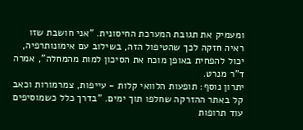ומעמיק את תגובת המערכת החיסונית. "אני חושבת שזו ראיה חזקה לכך שהטיפול הזה, בשילוב עם אימונותרפיה, יכול להפחית באופן מוכח את הסיכון למות מהמחלה", אמרה ד"ר מנרט.
יתרון נוסף: תופעות הלוואי קלות - עייפות, צמרמורות וכאב קל באתר ההזרקה שחלפו תוך ימים. "בדרך כלל כשמוסיפים עוד תרופות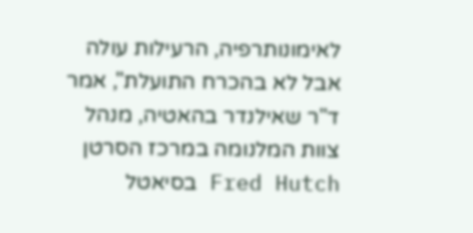לאימונותרפיה, הרעילות עולה אבל לא בהכרח התועלת", אמר ד"ר שאילנדר בהאטיה, מנהל צוות המלנומה במרכז הסרטן Fred Hutch בסיאטל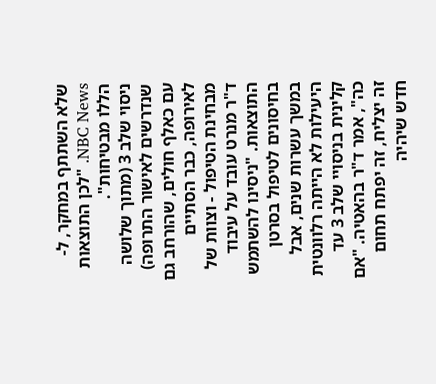שלא השתתף במחקר, ל-NBC News. "לכן התוצאות הללו מבטיחות".
ניסוי שלב 3 (מתוך שלושה שנדרשים לאישור התרופה) עם כאלף חולים, שהורחב גם לאירופה, כבר הסתיים מבחינת הטיפול - וצוות של ד"ר מנרט עובד על עיבוד התוצאות. "ניסינו להשתמש בחיסונים לטיפול בסרטן במשך עשרות שנים, אבל היעילות לא הייתה רלוונטית קלינית בניסויי שלב 3 עד כה", אמר ד"ר בהאטיה. "אם זה יצליח, זה יפתח תחום חדש שיהיה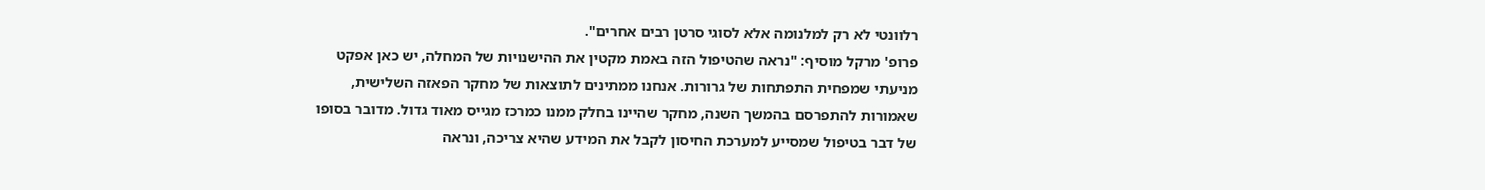רלוונטי לא רק למלנומה אלא לסוגי סרטן רבים אחרים".
פרופ' מרקל מוסיף: "נראה שהטיפול הזה באמת מקטין את ההישנויות של המחלה, יש כאן אפקט מניעתי שמפחית התפתחות של גרורות. אנחנו ממתינים לתוצאות של מחקר הפאזה השלישית, שאמורות להתפרסם בהמשך השנה, מחקר שהיינו בחלק ממנו כמרכז מגייס מאוד גדול. מדובר בסופו של דבר בטיפול שמסייע למערכת החיסון לקבל את המידע שהיא צריכה, ונראה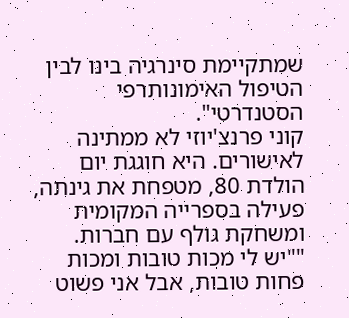שמתקיימת סינרגיה בינו לבין הטיפול האימונותרפי הסטנדרטי".
קוני פרנצ'יוזי לא ממתינה לאישורים. היא חוגגת יום הולדת 80, מטפחת את גינתה, פעילה בספרייה המקומית ומשחקת גולף עם חברות. ""יש לי מכות טובות ומכות פחות טובות, אבל אני פשוט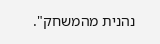נהנית מהמשחק".